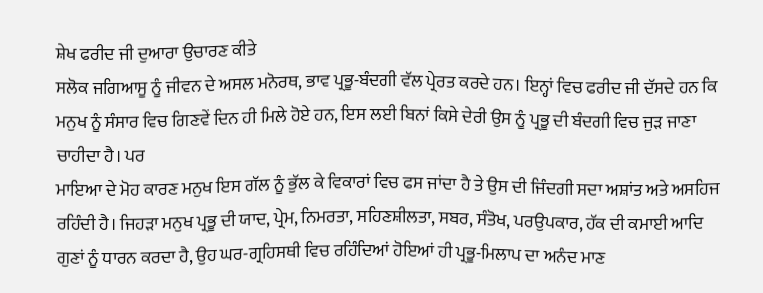ਸ਼ੇਖ ਫਰੀਦ ਜੀ ਦੁਆਰਾ ਉਚਾਰਣ ਕੀਤੇ
ਸਲੋਕ ਜਗਿਆਸੂ ਨੂੰ ਜੀਵਨ ਦੇ ਅਸਲ ਮਨੋਰਥ, ਭਾਵ ਪ੍ਰਭੂ-ਬੰਦਗੀ ਵੱਲ ਪ੍ਰੇਰਤ ਕਰਦੇ ਹਨ। ਇਨ੍ਹਾਂ ਵਿਚ ਫਰੀਦ ਜੀ ਦੱਸਦੇ ਹਨ ਕਿ ਮਨੁਖ ਨੂੰ ਸੰਸਾਰ ਵਿਚ ਗਿਣਵੇਂ ਦਿਨ ਹੀ ਮਿਲੇ ਹੋਏ ਹਨ, ਇਸ ਲਈ ਬਿਨਾਂ ਕਿਸੇ ਦੇਰੀ ਉਸ ਨੂੰ ਪ੍ਰਭੂ ਦੀ ਬੰਦਗੀ ਵਿਚ ਜੁੜ ਜਾਣਾ ਚਾਹੀਦਾ ਹੈ। ਪਰ
ਮਾਇਆ ਦੇ ਮੋਹ ਕਾਰਣ ਮਨੁਖ ਇਸ ਗੱਲ ਨੂੰ ਭੁੱਲ ਕੇ ਵਿਕਾਰਾਂ ਵਿਚ ਫਸ ਜਾਂਦਾ ਹੈ ਤੇ ਉਸ ਦੀ ਜਿੰਦਗੀ ਸਦਾ ਅਸ਼ਾਂਤ ਅਤੇ ਅਸਹਿਜ ਰਹਿੰਦੀ ਹੈ। ਜਿਹੜਾ ਮਨੁਖ ਪ੍ਰਭੂ ਦੀ ਯਾਦ, ਪ੍ਰੇਮ, ਨਿਮਰਤਾ, ਸਹਿਣਸ਼ੀਲਤਾ, ਸਬਰ, ਸੰਤੋਖ, ਪਰਉਪਕਾਰ, ਹੱਕ ਦੀ ਕਮਾਈ ਆਦਿ ਗੁਣਾਂ ਨੂੰ ਧਾਰਨ ਕਰਦਾ ਹੈ, ਉਹ ਘਰ-ਗ੍ਰਹਿਸਥੀ ਵਿਚ ਰਹਿੰਦਿਆਂ ਹੋਇਆਂ ਹੀ ਪ੍ਰਭੂ-ਮਿਲਾਪ ਦਾ ਅਨੰਦ ਮਾਣ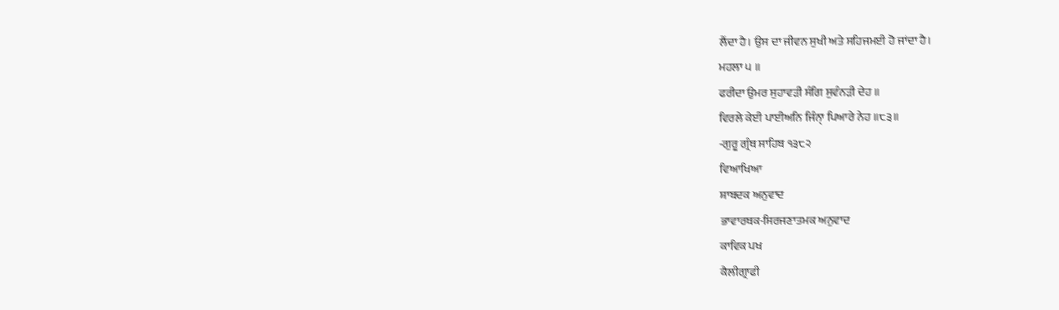ਲੈਂਦਾ ਹੈ। ਉਸ ਦਾ ਜੀਵਨ ਸੁਖੀ ਅਤੇ ਸਹਿਜਮਈ ਹੋ ਜਾਂਦਾ ਹੈ।
ਮਹਲਾ ੫ ॥
ਫਰੀਦਾ ਉਮਰ ਸੁਹਾਵੜੀ ਸੰਗਿ ਸੁਵੰਨੜੀ ਦੇਹ ॥
ਵਿਰਲੇ ਕੇਈ ਪਾਈਅਨਿ ਜਿੰਨੑਾ ਪਿਆਰੇ ਨੇਹ ॥੮੩॥
-ਗੁਰੂ ਗ੍ਰੰਥ ਸਾਹਿਬ ੧੩੮੨
ਵਿਆਖਿਆ
ਸ਼ਾਬਦਕ ਅਨੁਵਾਦ
ਭਾਵਾਰਥਕ-ਸਿਰਜਣਾਤਮਕ ਅਨੁਵਾਦ
ਕਾਵਿਕ ਪਖ
ਕੈਲੀਗ੍ਰਾਫੀ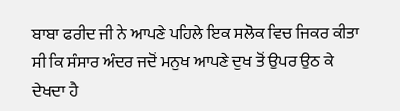ਬਾਬਾ ਫਰੀਦ ਜੀ ਨੇ ਆਪਣੇ ਪਹਿਲੇ ਇਕ ਸਲੋਕ ਵਿਚ ਜਿਕਰ ਕੀਤਾ ਸੀ ਕਿ ਸੰਸਾਰ ਅੰਦਰ ਜਦੋਂ ਮਨੁਖ ਆਪਣੇ ਦੁਖ ਤੋਂ ਉਪਰ ਉਠ ਕੇ ਦੇਖਦਾ ਹੈ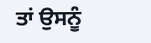ਤਾਂ ਉਸਨੂੰ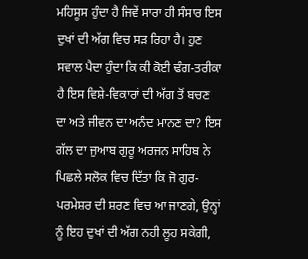ਮਹਿਸੂਸ ਹੁੰਦਾ ਹੈ ਜਿਵੇਂ ਸਾਰਾ ਹੀ ਸੰਸਾਰ ਇਸ ਦੁਖਾਂ ਦੀ ਅੱਗ ਵਿਚ ਸੜ ਰਿਹਾ ਹੈ। ਹੁਣ ਸਵਾਲ ਪੈਦਾ ਹੁੰਦਾ ਕਿ ਕੀ ਕੋਈ ਢੰਗ-ਤਰੀਕਾ ਹੈ ਇਸ ਵਿਸ਼ੇ-ਵਿਕਾਰਾਂ ਦੀ ਅੱਗ ਤੋਂ ਬਚਣ ਦਾ ਅਤੇ ਜੀਵਨ ਦਾ ਅਨੰਦ ਮਾਨਣ ਦਾ? ਇਸ ਗੱਲ ਦਾ ਜੁਆਬ ਗੁਰੂ ਅਰਜਨ ਸਾਹਿਬ ਨੇ ਪਿਛਲੇ ਸਲੋਕ ਵਿਚ ਦਿੱਤਾ ਕਿ ਜੋ ਗੁਰ-ਪਰਮੇਸ਼ਰ ਦੀ ਸ਼ਰਣ ਵਿਚ ਆ ਜਾਣਗੇ, ਉਨ੍ਹਾਂ ਨੂੰ ਇਹ ਦੁਖਾਂ ਦੀ ਅੱਗ ਨਹੀ ਲੂਹ ਸਕੇਗੀ,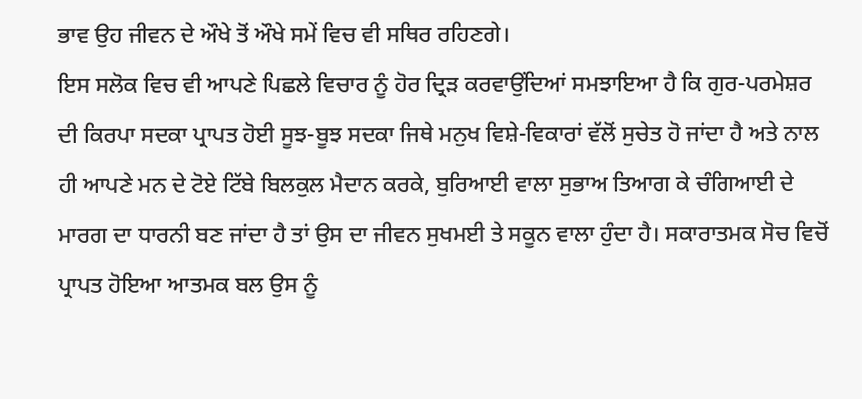ਭਾਵ ਉਹ ਜੀਵਨ ਦੇ ਔਖੇ ਤੋਂ ਔਖੇ ਸਮੇਂ ਵਿਚ ਵੀ ਸਥਿਰ ਰਹਿਣਗੇ।
ਇਸ ਸਲੋਕ ਵਿਚ ਵੀ ਆਪਣੇ ਪਿਛਲੇ ਵਿਚਾਰ ਨੂੰ ਹੋਰ ਦ੍ਰਿੜ ਕਰਵਾਉਂਦਿਆਂ ਸਮਝਾਇਆ ਹੈ ਕਿ ਗੁਰ-ਪਰਮੇਸ਼ਰ ਦੀ ਕਿਰਪਾ ਸਦਕਾ ਪ੍ਰਾਪਤ ਹੋਈ ਸੂਝ-ਬੂਝ ਸਦਕਾ ਜਿਥੇ ਮਨੁਖ ਵਿਸ਼ੇ-ਵਿਕਾਰਾਂ ਵੱਲੋਂ ਸੁਚੇਤ ਹੋ ਜਾਂਦਾ ਹੈ ਅਤੇ ਨਾਲ ਹੀ ਆਪਣੇ ਮਨ ਦੇ ਟੋਏ ਟਿੱਬੇ ਬਿਲਕੁਲ ਮੈਦਾਨ ਕਰਕੇ, ਬੁਰਿਆਈ ਵਾਲਾ ਸੁਭਾਅ ਤਿਆਗ ਕੇ ਚੰਗਿਆਈ ਦੇ ਮਾਰਗ ਦਾ ਧਾਰਨੀ ਬਣ ਜਾਂਦਾ ਹੈ ਤਾਂ ਉਸ ਦਾ ਜੀਵਨ ਸੁਖਮਈ ਤੇ ਸਕੂਨ ਵਾਲਾ ਹੁੰਦਾ ਹੈ। ਸਕਾਰਾਤਮਕ ਸੋਚ ਵਿਚੋਂ ਪ੍ਰਾਪਤ ਹੋਇਆ ਆਤਮਕ ਬਲ ਉਸ ਨੂੰ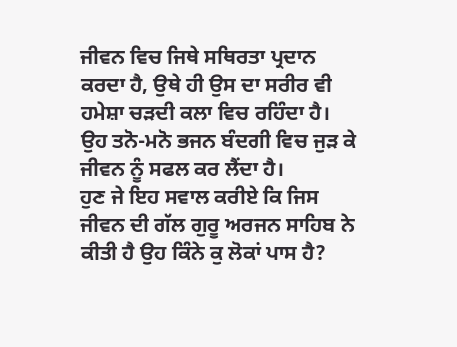ਜੀਵਨ ਵਿਚ ਜਿਥੇ ਸਥਿਰਤਾ ਪ੍ਰਦਾਨ ਕਰਦਾ ਹੈ, ਉਥੇ ਹੀ ਉਸ ਦਾ ਸਰੀਰ ਵੀ ਹਮੇਸ਼ਾ ਚੜਦੀ ਕਲਾ ਵਿਚ ਰਹਿੰਦਾ ਹੈ। ਉਹ ਤਨੋ-ਮਨੋ ਭਜਨ ਬੰਦਗੀ ਵਿਚ ਜੁੜ ਕੇ ਜੀਵਨ ਨੂੰ ਸਫਲ ਕਰ ਲੈਂਦਾ ਹੈ।
ਹੁਣ ਜੇ ਇਹ ਸਵਾਲ ਕਰੀਏ ਕਿ ਜਿਸ ਜੀਵਨ ਦੀ ਗੱਲ ਗੁਰੂ ਅਰਜਨ ਸਾਹਿਬ ਨੇ ਕੀਤੀ ਹੈ ਉਹ ਕਿੰਨੇ ਕੁ ਲੋਕਾਂ ਪਾਸ ਹੈ?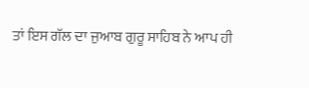ਤਾਂ ਇਸ ਗੱਲ ਦਾ ਜੁਆਬ ਗੁਰੂ ਸਾਹਿਬ ਨੇ ਆਪ ਹੀ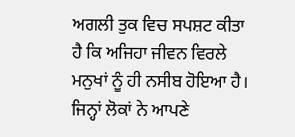ਅਗਲੀ ਤੁਕ ਵਿਚ ਸਪਸ਼ਟ ਕੀਤਾ ਹੈ ਕਿ ਅਜਿਹਾ ਜੀਵਨ ਵਿਰਲੇ ਮਨੁਖਾਂ ਨੂੰ ਹੀ ਨਸੀਬ ਹੋਇਆ ਹੈ। ਜਿਨ੍ਹਾਂ ਲੋਕਾਂ ਨੇ ਆਪਣੇ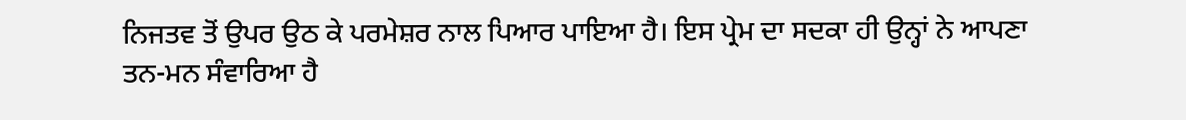ਨਿਜਤਵ ਤੋਂ ਉਪਰ ਉਠ ਕੇ ਪਰਮੇਸ਼ਰ ਨਾਲ ਪਿਆਰ ਪਾਇਆ ਹੈ। ਇਸ ਪ੍ਰੇਮ ਦਾ ਸਦਕਾ ਹੀ ਉਨ੍ਹਾਂ ਨੇ ਆਪਣਾ ਤਨ-ਮਨ ਸੰਵਾਰਿਆ ਹੈ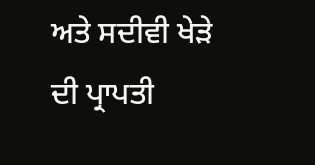ਅਤੇ ਸਦੀਵੀ ਖੇੜੇ ਦੀ ਪ੍ਰਾਪਤੀ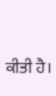ਕੀਤੀ ਹੈ।